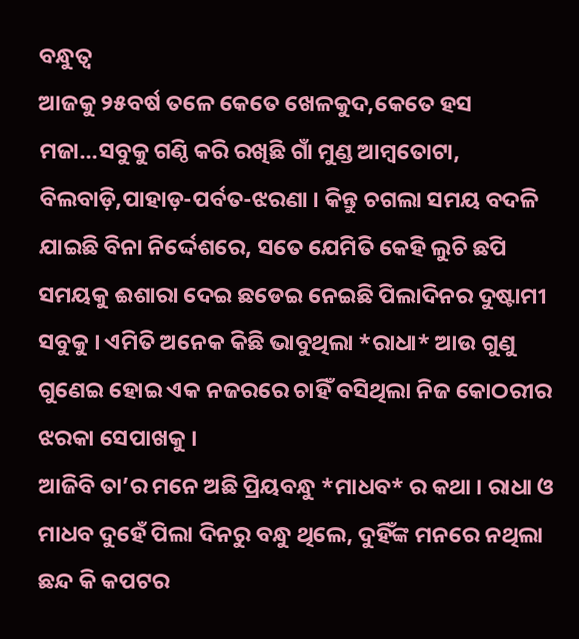ବନ୍ଧୁତ୍ୱ
ଆଜକୁ ୨୫ବର୍ଷ ତଳେ କେତେ ଖେଳକୁଦ,କେତେ ହସ ମଜା…ସବୁକୁ ଗଣ୍ଠି କରି ରଖିଛି ଗାଁ ମୁଣ୍ଡ ଆମ୍ବତୋଟା, ବିଲବାଡ଼ି,ପାହାଡ଼-ପର୍ବତ-ଝରଣା । କିନ୍ତୁ ଚଗଲା ସମୟ ବଦଳି ଯାଇଛି ବିନା ନିର୍ଦ୍ଦେଶରେ, ସତେ ଯେମିତି କେହି ଲୁଚି ଛପି ସମୟକୁ ଈଶାରା ଦେଇ ଛଡେଇ ନେଇଛି ପିଲାଦିନର ଦୁଷ୍ଟାମୀ ସବୁକୁ । ଏମିତି ଅନେକ କିଛି ଭାବୁଥିଲା *ରାଧା* ଆଉ ଗୁଣୁ ଗୁଣେଇ ହୋଇ ଏକ ନଜରରେ ଚାହିଁ ବସିଥିଲା ନିଜ କୋଠରୀର ଝରକା ସେପାଖକୁ ।
ଆଜିବି ତା’ର ମନେ ଅଛି ପ୍ରିୟବନ୍ଧୁ *ମାଧବ* ର କଥା । ରାଧା ଓ ମାଧବ ଦୁହେଁ ପିଲା ଦିନରୁ ବନ୍ଧୁ ଥିଲେ, ଦୁହିଁଙ୍କ ମନରେ ନଥିଲା ଛନ୍ଦ କି କପଟର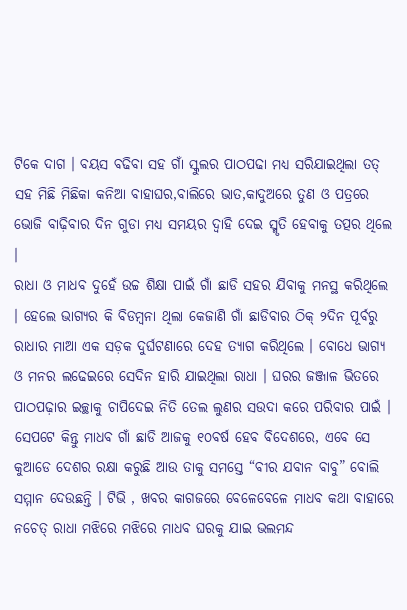ଟିକେ ଦାଗ । ବୟସ ବଢିବା ସହ ଗାଁ ସ୍କୁଲର ପାଠପଢା ମଧ୍ୟ ସରିଯାଇଥିଲା ତତ୍ ସହ ମିଛି ମିଛିକା କନିଆ ବାହାଘର,ବାଲିରେ ଭାତ,କାଦୁଅରେ ତୁଣ ଓ ପତ୍ରରେ ଭୋଜି ବାଢ଼ିବାର ଦିନ ଗୁଡା ମଧ୍ୟ ସମୟର ଦ୍ୱାହି ଦେଇ ସ୍ମୃତି ହେବାକୁ ତତ୍ପର ଥିଲେ ।
ରାଧା ଓ ମାଧବ ଦୁହେଁ ଉଚ୍ଚ ଶିକ୍ଷା ପାଇଁ ଗାଁ ଛାଡି ସହର ଯିବାକୁ ମନସ୍ଥ କରିଥିଲେ । ହେଲେ ଭାଗ୍ୟର କି ବିଡମ୍ବନା ଥିଲା କେଜାଣି ଗାଁ ଛାଡିବାର ଠିକ୍ ୨ଦିନ ପୂର୍ବରୁ ରାଧାର ମାଆ ଏକ ସଡ଼କ ଦୁର୍ଘଟଣାରେ ଦେହ ତ୍ୟାଗ କରିଥିଲେ । ବୋଧେ ଭାଗ୍ୟ ଓ ମନର ଲଢେଇରେ ସେଦିନ ହାରି ଯାଇଥିଲା ରାଧା । ଘରର ଜଞ୍ଜାଳ ଭିତରେ ପାଠପଢ଼ାର ଇଚ୍ଛାକୁ ଚାପିଦେଇ ନିତି ତେଲ ଲୁଣର ସଉଦା କରେ ପରିବାର ପାଇଁ ।
ସେପଟେ କିନ୍ତୁ ମାଧବ ଗାଁ ଛାଡି ଆଜକୁ ୧୦ବର୍ଷ ହେବ ବିଦେଶରେ, ଏବେ ସେ କୁଆଡେ ଦେଶର ରକ୍ଷା କରୁଛି ଆଉ ତାକୁ ସମସ୍ତେ “ବୀର ଯବାନ ବାବୁ” ବୋଲି ସମ୍ମାନ ଦେଉଛନ୍ତି । ଟିଭି , ଖବର କାଗଜରେ ବେଳେବେଳେ ମାଧବ କଥା ବାହାରେ ନଚେତ୍ ରାଧା ମଝିରେ ମଝିରେ ମାଧବ ଘରକୁ ଯାଇ ଭଲମନ୍ଦ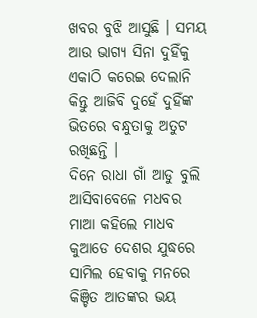ଖବର ବୁଝି ଆସୁଛି । ସମୟ ଆଉ ଭାଗ୍ୟ ସିନା ଦୁହିଁକୁ ଏକାଠି କରେଇ ଦେଲାନି କିନ୍ତୁ ଆଜିବି ଦୁହେଁ ଦୁହିଁଙ୍କ ଭିତରେ ବନ୍ଧୁତାକୁ ଅତୁଟ ରଖିଛନ୍ତି ।
ଦିନେ ରାଧା ଗାଁ ଆଡୁ ବୁଲି ଆସିବାବେଳେ ମଧବର ମାଆ କହିଲେ ମାଧବ କୁଆଡେ ଦେଶର ଯୁଦ୍ଧରେ ସାମିଲ ହେବାକୁ ମନରେ କିଞ୍ଚିତ ଆତଙ୍କର ଭୟ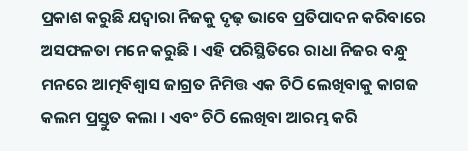ପ୍ରକାଶ କରୁଛି ଯଦ୍ୱାରା ନିଜକୁ ଦୃଢ଼ ଭାବେ ପ୍ରତିପାଦନ କରିବାରେ ଅସଫଳତା ମନେ କରୁଛି । ଏହି ପରିସ୍ଥିତିରେ ରାଧା ନିଜର ବନ୍ଧୁ ମନରେ ଆତ୍ମବିଶ୍ବାସ ଜାଗ୍ରତ ନିମିତ୍ତ ଏକ ଚିଠି ଲେଖିବାକୁ କାଗଜ କଲମ ପ୍ରସ୍ତୁତ କଲା । ଏବଂ ଚିଠି ଲେଖିବା ଆରମ୍ଭ କରି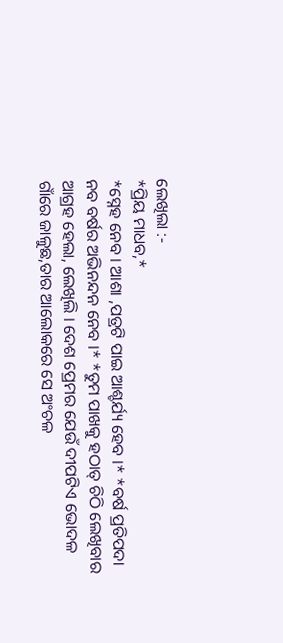ଲେଖିଲା :-
*ପ୍ରିୟ ମାଧବ,*
*ସ୍ନେହ ନେବ । ଆଶା ,ପତ୍ରଟି ପାଇ ଆଶ୍ଚର୍ଯ୍ୟ ହେବ ।* *ବର୍ଷ ପ୍ରତିପଦା ନବ ବର୍ଷର ଅଭିନନ୍ଦନ ନେବ ।* *ତୁମ ପାଖକୁ ହଠାତ୍ ଚିଠି ଲେଖିବାର ଆଗ୍ରହ ହେଲା, ଲେଖିଲି । ଦେଶ ପ୍ରେମର ଯେଉଁ ଦୀପଟିଏ ଭୋଦଳ ଗାଁରେ ଜାଳୁଛ,ତାର ଆଲୋକରେ ସେ ଅଂଚଳ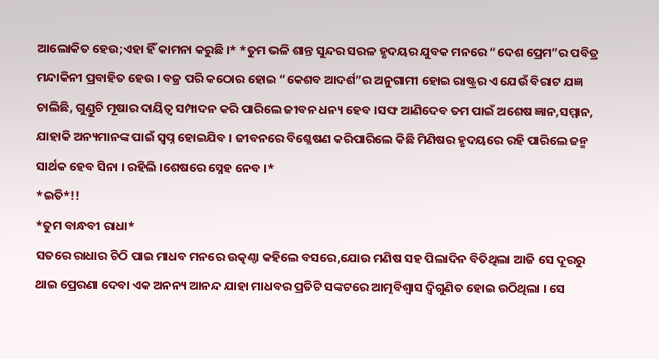ଆଲୋକିତ ହେଉ;ଏହା ହିଁ କାମନା କରୁଛି ।* *ତୁମ ଭଳି ଶାନ୍ତ ସୁନ୍ଦର ସରଳ ହୃଦୟର ଯୁବକ ମନରେ “ଦେଶ ପ୍ରେମ”ର ପବିତ୍ର ମନ୍ଦାକିନୀ ପ୍ରବାହିତ ହେଉ । ବଜ୍ର ପରି କଠୋର ହୋଇ “କେଶବ ଆଦର୍ଶ”ର ଅନୁଗାମୀ ହୋଇ ରାଷ୍ଟ୍ରର ଏ ଯେଉଁ ବିରାଟ ଯଜ୍ଞ ଚାଲିଛି, ଗୁଣ୍ଡୁଚି ମୂଷାର ଦାୟିତ୍ୱ ସମ୍ପାଦନ କରି ପାରିଲେ ଜୀବନ ଧନ୍ୟ ହେବ ।ସଙ୍ଘ ଆଣିଦେବ ତମ ପାଇଁ ଅଶେଷ ଜ୍ଞାନ,ସମ୍ମାନ, ଯାହାକି ଅନ୍ୟମାନଙ୍କ ପାଇଁ ସ୍ବପ୍ନ ହୋଇଯିବ । ଜୀବନରେ ବିଶ୍ଳେଷଣ କରିପାରିଲେ କିଛି ମିଣିଷର ହୃଦୟରେ ରହି ପାରିଲେ ଜନ୍ମ ସାର୍ଥକ ହେବ ସିନା । ରହିଲି ।ଶେଷରେ ସ୍ନେହ ନେବ ।*
*ଇତି*!!
*ତୁମ ବାନ୍ଧବୀ ରାଧା*
ସତରେ ରାଧାର ଚିଠି ପାଇ ମାଧବ ମନରେ ଉତ୍କଣ୍ଠା କହିଲେ ବସରେ,ଯୋଉ ମଣିଷ ସହ ପିଲାଦିନ ବିତିଥିଲା ଆଜି ସେ ଦୂରରୁ ଥାଇ ପ୍ରେରଣା ଦେବା ଏକ ଅନନ୍ୟ ଆନନ୍ଦ ଯାହା ମାଧବର ପ୍ରତିଟି ସଙ୍କଟରେ ଆତ୍ମବିଶ୍ବାସ ଦ୍ଵିଗୁଣିତ ହୋଇ ଉଠିଥିଲା । ସେ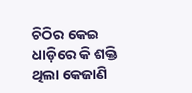ଚିଠିର କେଇ ଧାଡ଼ିରେ କି ଶକ୍ତି ଥିଲା କେଜାଣି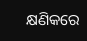କ୍ଷଣିକରେ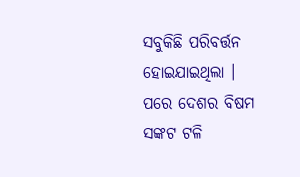ସବୁକିଛି ପରିବର୍ତ୍ତନ ହୋଇଯାଇଥିଲା । ପରେ ଦେଶର ବିଷମ ସଙ୍କଟ ଟଳି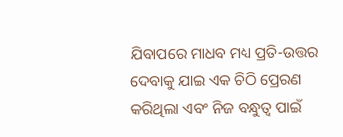ଯିବାପରେ ମାଧବ ମଧ୍ୟ ପ୍ରତି-ଉତ୍ତର ଦେବାକୁ ଯାଇ ଏକ ଚିଠି ପ୍ରେରଣ କରିଥିଲା ଏବଂ ନିଜ ବନ୍ଧୁତ୍ୱ ପାଇଁ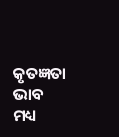କୃତଜ୍ଞତା ଭାବ ମଧ୍ୟ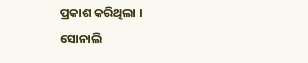ପ୍ରକାଶ କରିଥିଲା ।
ସୋନାଲି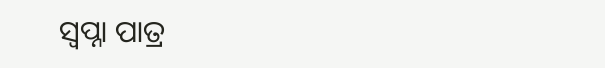ସ୍ବପ୍ନା ପାତ୍ର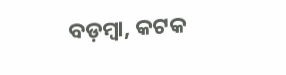ବଡ଼ମ୍ବା, କଟକ